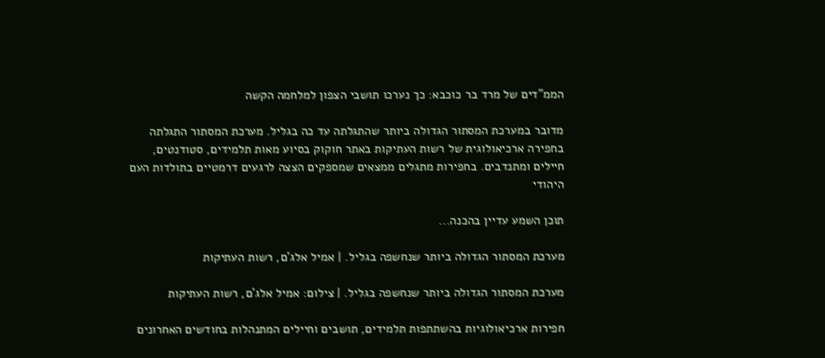הממ"דים של מרד בר כוכבא: כך נערכו תושבי הצפון למלחמה הקשה

מדובר במערכת המסתור הגדולה ביותר שהתגלתה עד כה בגליל. מערכת המסתור התגלתה בחפירה ארכיאולוגית של רשות העתיקות באתר חוקוק בסיוע מאות תלמידים, סטודנטים, חיילים ומתנדבים. בחפירות מתגלים ממצאים שמספקים הצצה לרגעים דרמטיים בתולדות העם היהודי

תוכן השמע עדיין בהכנה...

מערכת המסתור הגדולה ביותר שנחשפה בגליל. | אמיל אלג'ם, רשות העתיקות

מערכת המסתור הגדולה ביותר שנחשפה בגליל. | צילום: אמיל אלג'ם, רשות העתיקות

חפירות ארכיאולוגיות בהשתתפות תלמידים, תושבים וחיילים המתנהלות בחודשים האחרונים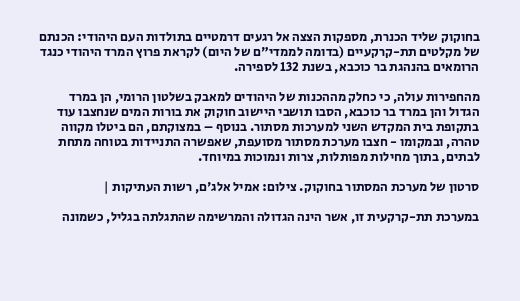בחוקוק שליד הכנרת, מספקות הצצה אל רגעים דרמטיים בתולדות העם היהודי: הכנתם של מקלטים תת-קרקעיים (בדומה לממדי"ם של היום) לקראת פרוץ המרד היהודי כנגד הרומאים בהנהגת בר כוכבא, בשנת 132 לספירה.

מהחפירות עולה, כי כחלק מההכנות של היהודים למאבק בשלטון הרומי, הן במרד הגדול והן במרד בר כוכבא, הסבו תושבי היישוב חוקוק את בורות המים שנחצבו עוד בתקופת בית המקדש השני למערכות מסתור. בנוסף – במצוקתם, הם ביטלו מקווה טהרה, ובמקומו - חצבו מערכת מסתור מסועפת, שאפשרה התניידות בטוחה מתחת לבתים, בתוך מחילות מפותלות, צרות ונמוכות במיוחד.

סרטון של מערכת המסתור בחוקוק. צילום: אמיל אלג'ם, רשות העתיקות |

במערכת תת-קרקעית זו, אשר הינה הגדולה והמרשימה שהתגלתה בגליל, כשמונה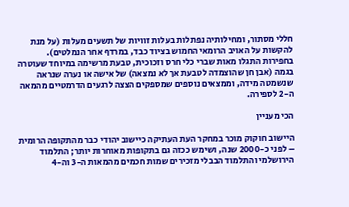חללי מסתור, ומחילותיה נפתלות בעלות זוויות של תשעים מעלות (על מנת להקשות על האויב הרומאי החמוש בציוד כבד, במרדף אחר הנמלטים). בחפירות התגלו מאות שברי כלי חרס וזכוכית, טבעת מרשימה במיוחד שעוטרה בגמה (אבן חן שהוצמדה לטבעת אך לא נמצאה) של אישה או נערה שנראה שנשמטה מידה, וממצאים נוספים שמספקים הצצה לרגעים הדרמטיים מהמאה ה-2 לספירה.

הכי מעניין

היישוב חוקוק מוכר במחקר העת העתיקה כיישוב יהודי כבר מהתקופה הרומית – לפני כ-2000 שנה, ושימש ככזה גם בתקופות מאוחרות יותר; התלמוד הירושלמי והתלמוד הבבלי מזכירים שמות חכמים מהמאות ה-3 וה-4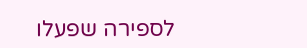לספירה שפעלו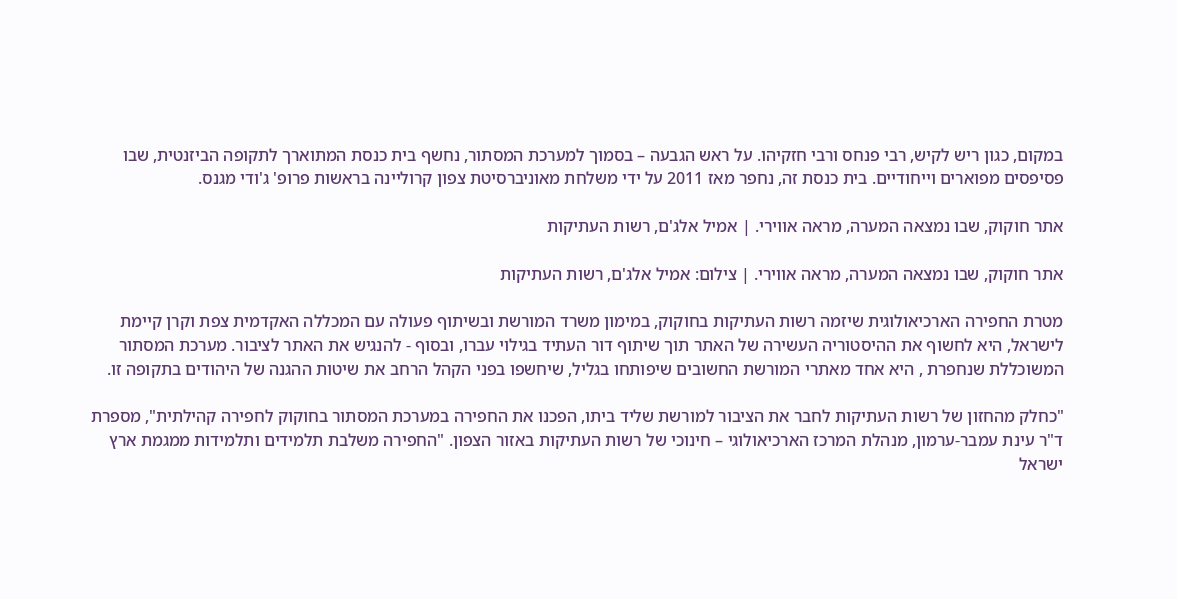במקום, כגון ריש לקיש, רבי פנחס ורבי חזקיהו. על ראש הגבעה – בסמוך למערכת המסתור, נחשף בית כנסת המתוארך לתקופה הביזנטית, שבו פסיפסים מפוארים וייחודיים. בית כנסת זה, נחפר מאז 2011 על ידי משלחת מאוניברסיטת צפון קרוליינה בראשות פרופ' ג'ודי מגנס.

אתר חוקוק, שבו נמצאה המערה, מראה אווירי. | אמיל אלג'ם, רשות העתיקות

אתר חוקוק, שבו נמצאה המערה, מראה אווירי. | צילום: אמיל אלג'ם, רשות העתיקות

מטרת החפירה הארכיאולוגית שיזמה רשות העתיקות בחוקוק, במימון משרד המורשת ובשיתוף פעולה עם המכללה האקדמית צפת וקרן קיימת לישראל, היא לחשוף את ההיסטוריה העשירה של האתר תוך שיתוף דור העתיד בגילוי עברו, ובסוף - להנגיש את האתר לציבור. מערכת המסתור המשוכללת שנחפרת , היא אחד מאתרי המורשת החשובים שיפותחו בגליל, שיחשפו בפני הקהל הרחב את שיטות ההגנה של היהודים בתקופה זו.

"כחלק מהחזון של רשות העתיקות לחבר את הציבור למורשת שליד ביתו, הפכנו את החפירה במערכת המסתור בחוקוק לחפירה קהילתית", מספרת ד"ר עינת עמבר-ערמון, מנהלת המרכז הארכיאולוגי – חינוכי של רשות העתיקות באזור הצפון. "החפירה משלבת תלמידים ותלמידות ממגמת ארץ ישראל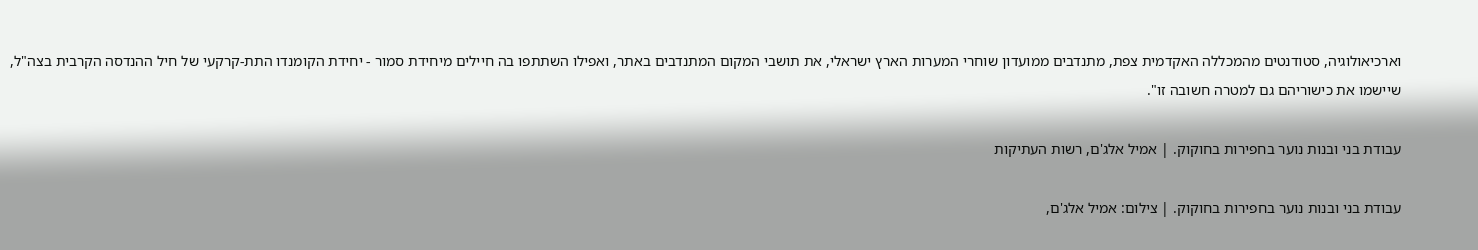וארכיאולוגיה, סטודנטים מהמכללה האקדמית צפת, מתנדבים ממועדון שוחרי המערות הארץ ישראלי, את תושבי המקום המתנדבים באתר, ואפילו השתתפו בה חיילים מיחידת סמור - יחידת הקומנדו התת-קרקעי של חיל ההנדסה הקרבית בצה"ל, שיישמו את כישוריהם גם למטרה חשובה זו".

עבודת בני ובנות נוער בחפירות בחוקוק. | אמיל אלג'ם, רשות העתיקות

עבודת בני ובנות נוער בחפירות בחוקוק. | צילום: אמיל אלג'ם,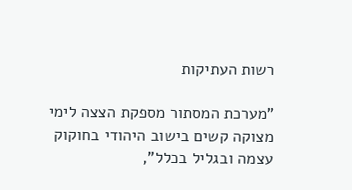רשות העתיקות

"מערכת המסתור מספקת הצצה לימי מצוקה קשים בישוב היהודי בחוקוק עצמה ובגליל בכלל",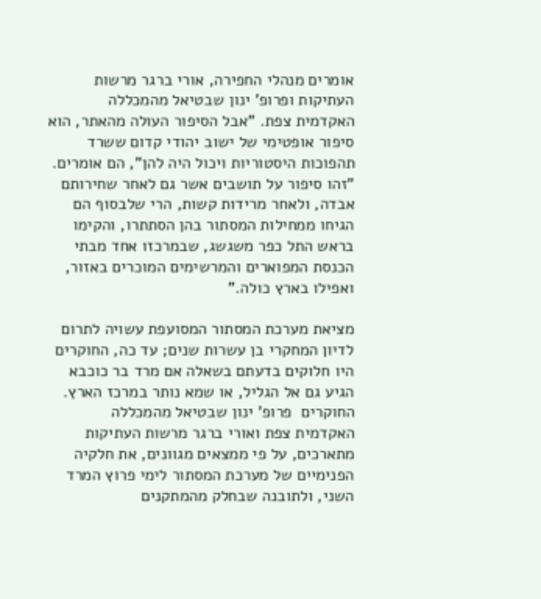אומרים מנהלי החפירה, אורי ברגר מרשות העתיקות ופרופ' ינון שבטיאל מהמכללה האקדמית צפת. "אבל הסיפור העולה מהאתר, הוא סיפור אופטימי של ישוב יהודי קדום ששרד תהפוכות היסטוריות ויכול היה להן", הם אומרים. "זהו סיפור על תושבים אשר גם לאחר שחירותם אבדה, ולאחר מרידות קשות, הרי שלבסוף הם הגיחו ממחילות המסתור בהן הסתתרו, והקימו בראש התל כפר משגשג, שבמרכזו אחד מבתי הכנסת המפוארים והמרשימים המוכרים באזור, ואפילו בארץ כולה."

מציאת מערכת המסתור המסועפת עשויה לתרום לדיון המחקרי בן עשרות שנים; עד כה, החוקרים היו חלוקים בדעתם בשאלה אם מרד בר כוכבא הגיע גם אל הגליל, או שמא נותר במרכז הארץ. החוקרים  פרופ' ינון שבטיאל מהמכללה האקדמית צפת ואורי ברגר מרשות העתיקות מתארכים, על פי ממצאים מגוונים, את חלקיה הפנימיים של מערכת המסתור לימי פרוץ המרד השני, ולתובנה שבחלק מהמתקנים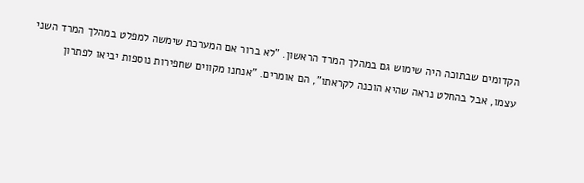הקדומים שבתוכה היה שימוש גם במהלך המרד הראשון. "לא ברור אם המערכת שימשה למפלט במהלך המרד השני עצמו, אבל בהחלט נראה שהיא הוכנה לקראתו", הם אומרים. "אנחנו מקווים שחפירות נוספות יביאו לפתרון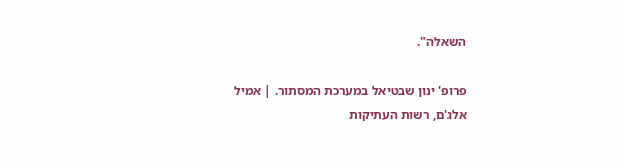השאלה".

פרופ' ינון שבטיאל במערכת המסתור. | אמיל אלג'ם, רשות העתיקות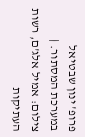פרופ' ינון שבטיאל במערכת המסתור. | צילום: אמיל אלג'ם, רשות העתיקות